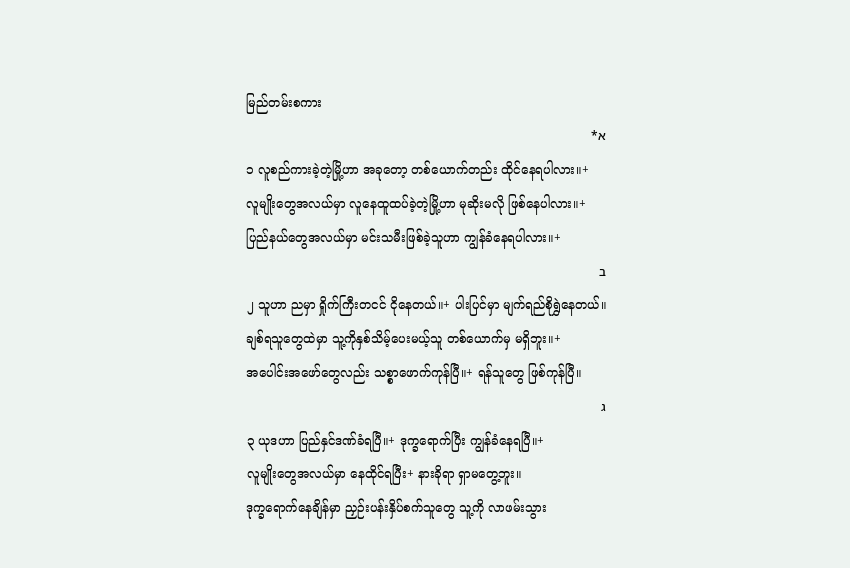မြည်တမ်းစကား
א*
၁ လူစည်ကားခဲ့တဲ့မြို့ဟာ အခုတော့ တစ်ယောက်တည်း ထိုင်နေရပါလား။+
လူမျိုးတွေအလယ်မှာ လူနေထူထပ်ခဲ့တဲ့မြို့ဟာ မုဆိုးမလို ဖြစ်နေပါလား။+
ပြည်နယ်တွေအလယ်မှာ မင်းသမီးဖြစ်ခဲ့သူဟာ ကျွန်ခံနေရပါလား။+
ב
၂ သူဟာ ညမှာ ရှိုက်ကြီးတငင် ငိုနေတယ်။+ ပါးပြင်မှာ မျက်ရည်စိုရွှဲနေတယ်။
ချစ်ရသူတွေထဲမှာ သူ့ကိုနှစ်သိမ့်ပေးမယ့်သူ တစ်ယောက်မှ မရှိဘူး။+
အပေါင်းအဖော်တွေလည်း သစ္စာဖောက်ကုန်ပြီ။+ ရန်သူတွေ ဖြစ်ကုန်ပြီ။
ג
၃ ယုဒဟာ ပြည်နှင်ဒဏ်ခံရပြီ။+ ဒုက္ခရောက်ပြီး ကျွန်ခံနေရပြီ။+
လူမျိုးတွေအလယ်မှာ နေထိုင်ရပြီး+ နားခိုရာ ရှာမတွေ့ဘူး။
ဒုက္ခရောက်နေချိန်မှာ ညှဉ်းပန်းနှိပ်စက်သူတွေ သူ့ကို လာဖမ်းသွား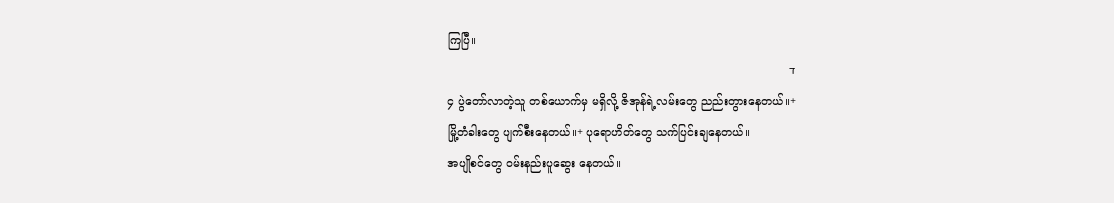ကြပြီ။
ד
၄ ပွဲတော်လာတဲ့သူ တစ်ယောက်မှ မရှိလို့ ဇိအုန်ရဲ့လမ်းတွေ ညည်းတွားနေတယ်။+
မြို့တံခါးတွေ ပျက်စီးနေတယ်။+ ပုရောဟိတ်တွေ သက်ပြင်းချနေတယ်။
အပျိုစင်တွေ ဝမ်းနည်းပူဆွေး နေတယ်။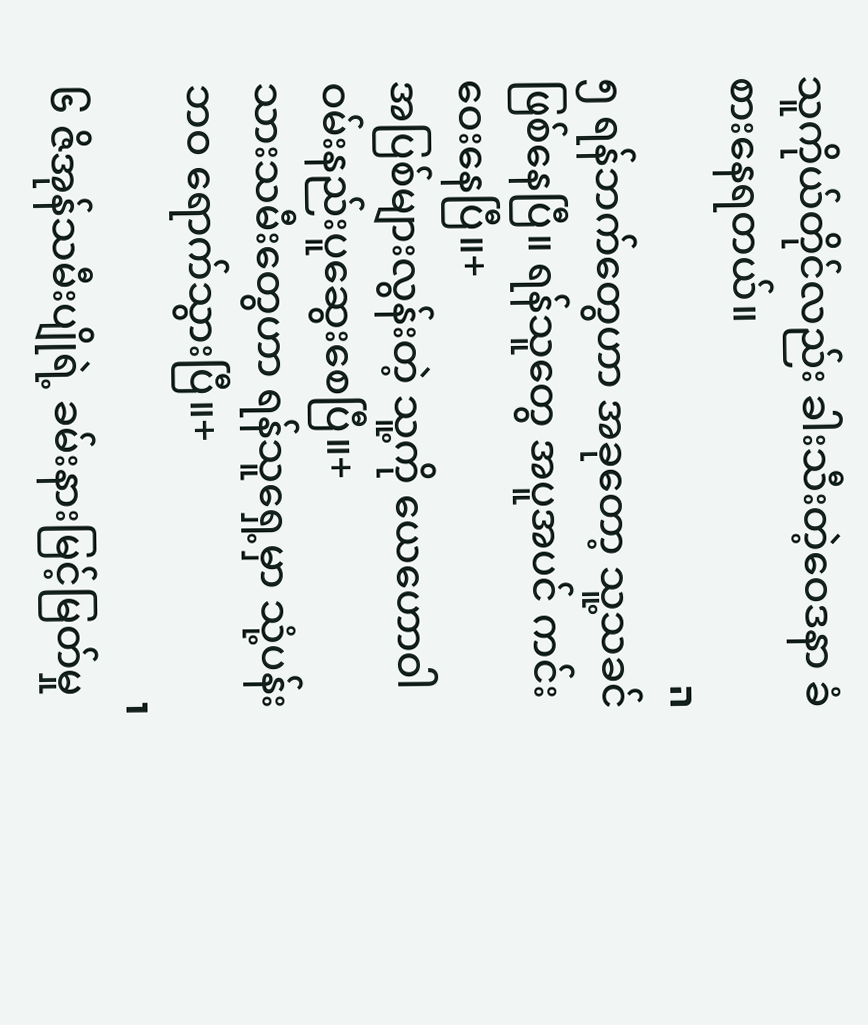သူကိုယ်တိုင်လည်း ခါးသီးတဲ့ဝေဒနာ ခံစားနေရတယ်။
ה
၅ ရန်ဘက်တွေဟာ အခုတော့ သူ့သခင် ဖြစ်နေပြီ။ ရန်သူတွေ အပူအပင် ကင်းဝေးနေပြီ။+
အပြစ်များလွန်းတဲ့ သူ့ကို ယေဟောဝါ ဝမ်းနည်းပူဆွေးစေပြီ။+
သားသမီးတွေဟာ ရန်သူရှေ့မှာ သုံ့ပန်းဘဝ ရောက်သွားပြီ။+
ו
၆ ဇိအုန်သမီးပျိုရဲ့ ခမ်းနားမြင့်မြတ်မှု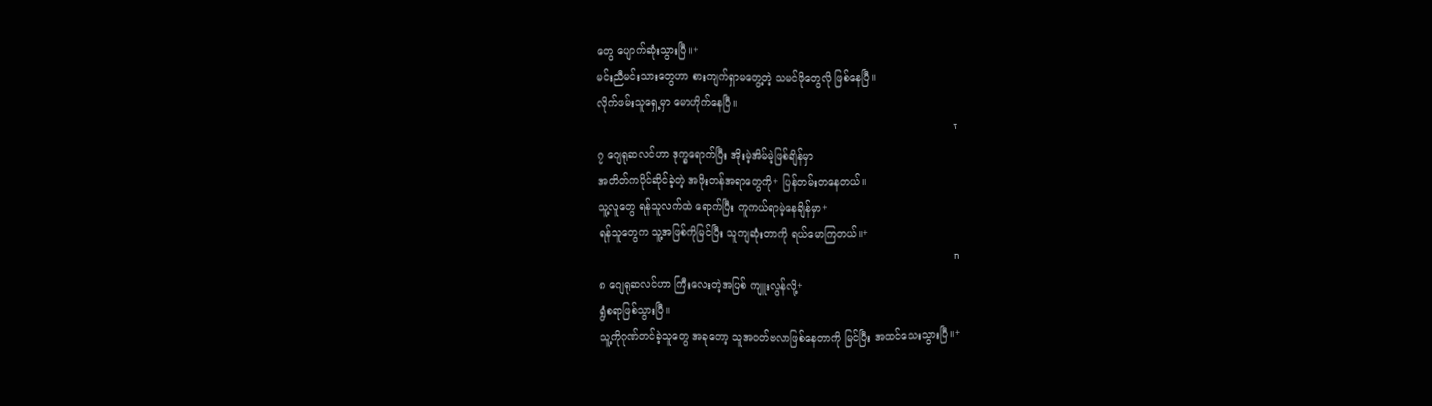တွေ ပျောက်ဆုံးသွားပြီ။+
မင်းညီမင်းသားတွေဟာ စားကျက်ရှာမတွေ့တဲ့ သမင်ဖိုတွေလို ဖြစ်နေပြီ။
လိုက်ဖမ်းသူရှေ့မှာ မောဟိုက်နေပြီ။
ז
၇ ဂျေရုဆလင်ဟာ ဒုက္ခရောက်ပြီး အိုးမဲ့အိမ်မဲ့ဖြစ်ချိန်မှာ
အတိတ်ကပိုင်ဆိုင်ခဲ့တဲ့ အဖိုးတန်အရာတွေကို+ ပြန်တမ်းတနေတယ်။
သူ့လူတွေ ရန်သူလက်ထဲ ရောက်ပြီး ကူကယ်ရာမဲ့နေချိန်မှာ+
ရန်သူတွေက သူ့အဖြစ်ကိုမြင်ပြီး သူကျဆုံးတာကို ရယ်မောကြတယ်။+
ח
၈ ဂျေရုဆလင်ဟာ ကြီးလေးတဲ့အပြစ် ကျူးလွန်လို့+
ရွံစရာဖြစ်သွားပြီ။
သူ့ကိုဂုဏ်တင်ခဲ့သူတွေ အခုတော့ သူအဝတ်ဗလာဖြစ်နေတာကို မြင်ပြီး အထင်သေးသွားပြီ။+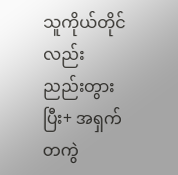သူကိုယ်တိုင်လည်း ညည်းတွားပြီး+ အရှက်တကွဲ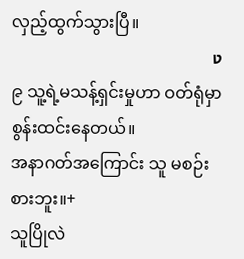လှည့်ထွက်သွားပြီ။
ט
၉ သူ့ရဲ့မသန့်ရှင်းမှုဟာ ဝတ်ရုံမှာ စွန်းထင်းနေတယ်။
အနာဂတ်အကြောင်း သူ မစဉ်းစားဘူး။+
သူပြိုလဲ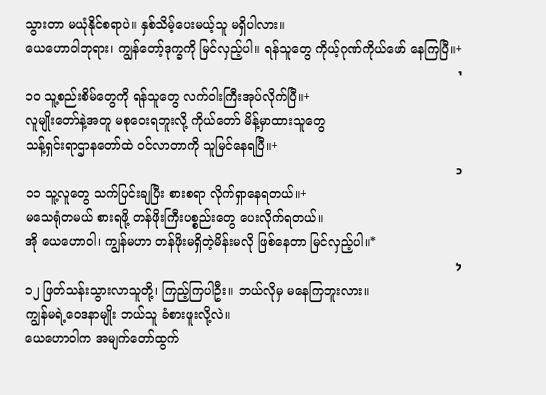သွားတာ မယုံနိုင်စရာပဲ။ နှစ်သိမ့်ပေးမယ့်သူ မရှိပါလား။
ယေဟောဝါဘုရား၊ ကျွန်တော့်ဒုက္ခကို မြင်လှည့်ပါ။ ရန်သူတွေ ကိုယ့်ဂုဏ်ကိုယ်ဖော် နေကြပြီ။+
י
၁၀ သူ့စည်းစိမ်တွေကို ရန်သူတွေ လက်ဝါးကြီးအုပ်လိုက်ပြီ။+
လူမျိုးတော်နဲ့အတူ မစုဝေးရဘူးလို့ ကိုယ်တော် မိန့်မှာထားသူတွေ
သန့်ရှင်းရာဌာနတော်ထဲ ဝင်လာတာကို သူမြင်နေရပြီ။+
כ
၁၁ သူ့လူတွေ သက်ပြင်းချပြီး စားစရာ လိုက်ရှာနေရတယ်။+
မသေရုံတမယ် စားရဖို့ တန်ဖိုးကြီးပစ္စည်းတွေ ပေးလိုက်ရတယ်။
အို ယေဟောဝါ၊ ကျွန်မဟာ တန်ဖိုးမရှိတဲ့မိန်းမလို ဖြစ်နေတာ မြင်လှည့်ပါ။*
ל
၁၂ ဖြတ်သန်းသွားလာသူတို့၊ ကြည့်ကြပါဦး။ ဘယ်လိုမှ မနေကြဘူးလား။
ကျွန်မရဲ့ဝေဒနာမျိုး ဘယ်သူ ခံစားဖူးလို့လဲ။
ယေဟောဝါက အမျက်တော်ထွက်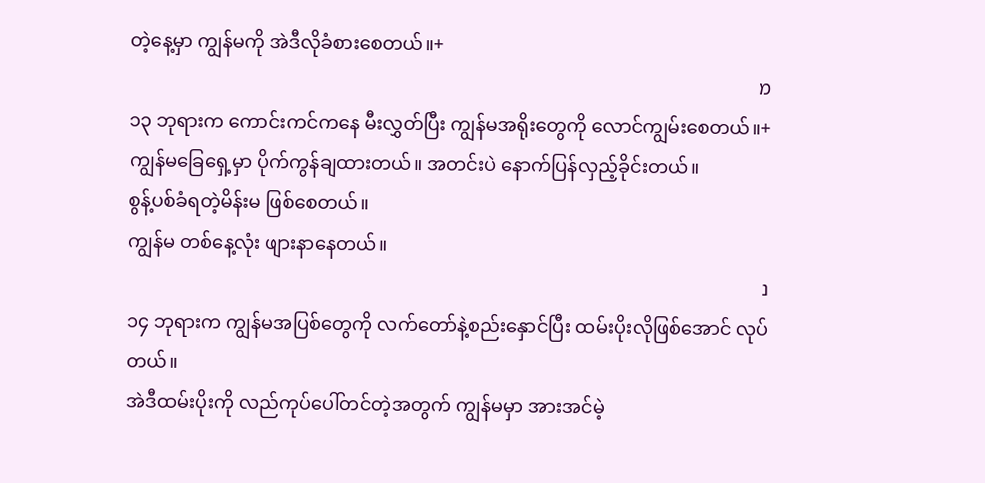တဲ့နေ့မှာ ကျွန်မကို အဲဒီလိုခံစားစေတယ်။+
מ
၁၃ ဘုရားက ကောင်းကင်ကနေ မီးလွှတ်ပြီး ကျွန်မအရိုးတွေကို လောင်ကျွမ်းစေတယ်။+
ကျွန်မခြေရှေ့မှာ ပိုက်ကွန်ချထားတယ်။ အတင်းပဲ နောက်ပြန်လှည့်ခိုင်းတယ်။
စွန့်ပစ်ခံရတဲ့မိန်းမ ဖြစ်စေတယ်။
ကျွန်မ တစ်နေ့လုံး ဖျားနာနေတယ်။
נ
၁၄ ဘုရားက ကျွန်မအပြစ်တွေကို လက်တော်နဲ့စည်းနှောင်ပြီး ထမ်းပိုးလိုဖြစ်အောင် လုပ်တယ်။
အဲဒီထမ်းပိုးကို လည်ကုပ်ပေါ်တင်တဲ့အတွက် ကျွန်မမှာ အားအင်မဲ့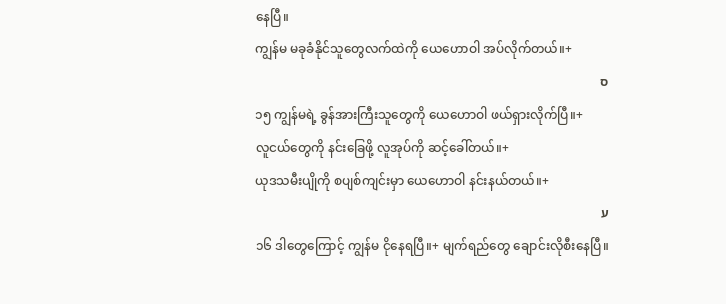နေပြီ။
ကျွန်မ မခုခံနိုင်သူတွေလက်ထဲကို ယေဟောဝါ အပ်လိုက်တယ်။+
ס
၁၅ ကျွန်မရဲ့ ခွန်အားကြီးသူတွေကို ယေဟောဝါ ဖယ်ရှားလိုက်ပြီ။+
လူငယ်တွေကို နင်းခြေဖို့ လူအုပ်ကို ဆင့်ခေါ်တယ်။+
ယုဒသမီးပျိုကို စပျစ်ကျင်းမှာ ယေဟောဝါ နင်းနယ်တယ်။+
ע
၁၆ ဒါတွေကြောင့် ကျွန်မ ငိုနေရပြီ။+ မျက်ရည်တွေ ချောင်းလိုစီးနေပြီ။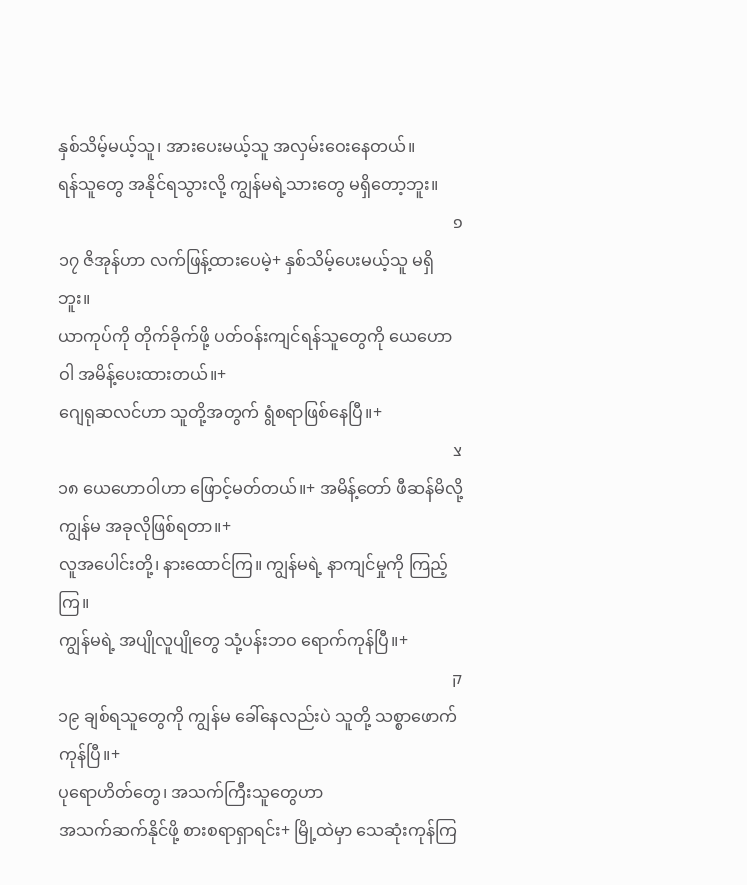နှစ်သိမ့်မယ့်သူ၊ အားပေးမယ့်သူ အလှမ်းဝေးနေတယ်။
ရန်သူတွေ အနိုင်ရသွားလို့ ကျွန်မရဲ့သားတွေ မရှိတော့ဘူး။
פ
၁၇ ဇိအုန်ဟာ လက်ဖြန့်ထားပေမဲ့+ နှစ်သိမ့်ပေးမယ့်သူ မရှိဘူး။
ယာကုပ်ကို တိုက်ခိုက်ဖို့ ပတ်ဝန်းကျင်ရန်သူတွေကို ယေဟောဝါ အမိန့်ပေးထားတယ်။+
ဂျေရုဆလင်ဟာ သူတို့အတွက် ရွံစရာဖြစ်နေပြီ။+
צ
၁၈ ယေဟောဝါဟာ ဖြောင့်မတ်တယ်။+ အမိန့်တော် ဖီဆန်မိလို့ ကျွန်မ အခုလိုဖြစ်ရတာ။+
လူအပေါင်းတို့၊ နားထောင်ကြ။ ကျွန်မရဲ့ နာကျင်မှုကို ကြည့်ကြ။
ကျွန်မရဲ့ အပျိုလူပျိုတွေ သုံ့ပန်းဘဝ ရောက်ကုန်ပြီ။+
ק
၁၉ ချစ်ရသူတွေကို ကျွန်မ ခေါ်နေလည်းပဲ သူတို့ သစ္စာဖောက်ကုန်ပြီ။+
ပုရောဟိတ်တွေ၊ အသက်ကြီးသူတွေဟာ
အသက်ဆက်နိုင်ဖို့ စားစရာရှာရင်း+ မြို့ထဲမှာ သေဆုံးကုန်ကြ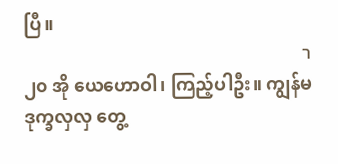ပြီ။
ר
၂၀ အို ယေဟောဝါ၊ ကြည့်ပါဦး။ ကျွန်မ ဒုက္ခလှလှ တွေ့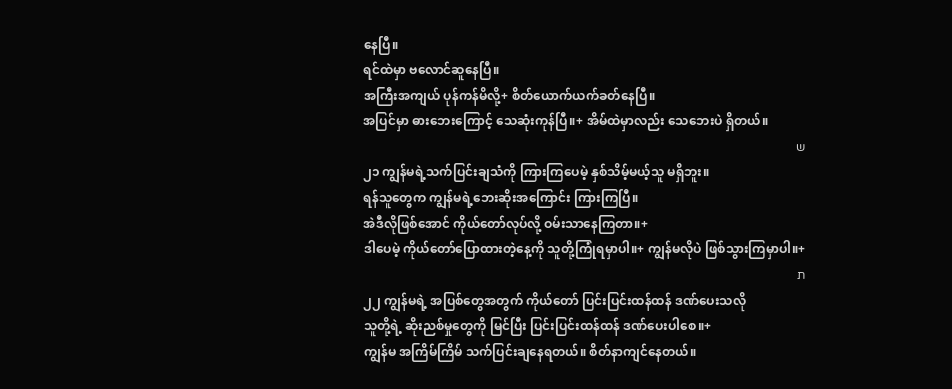နေပြီ။
ရင်ထဲမှာ ဗလောင်ဆူနေပြီ။
အကြီးအကျယ် ပုန်ကန်မိလို့+ စိတ်ယောက်ယက်ခတ်နေပြီ။
အပြင်မှာ ဓားဘေးကြောင့် သေဆုံးကုန်ပြီ။+ အိမ်ထဲမှာလည်း သေဘေးပဲ ရှိတယ်။
ש
၂၁ ကျွန်မရဲ့သက်ပြင်းချသံကို ကြားကြပေမဲ့ နှစ်သိမ့်မယ့်သူ မရှိဘူး။
ရန်သူတွေက ကျွန်မရဲ့ဘေးဆိုးအကြောင်း ကြားကြပြီ။
အဲဒီလိုဖြစ်အောင် ကိုယ်တော်လုပ်လို့ ဝမ်းသာနေကြတာ။+
ဒါပေမဲ့ ကိုယ်တော်ပြောထားတဲ့နေ့ကို သူတို့ကြုံရမှာပါ။+ ကျွန်မလိုပဲ ဖြစ်သွားကြမှာပါ။+
ת
၂၂ ကျွန်မရဲ့ အပြစ်တွေအတွက် ကိုယ်တော် ပြင်းပြင်းထန်ထန် ဒဏ်ပေးသလို
သူတို့ရဲ့ ဆိုးညစ်မှုတွေကို မြင်ပြီး ပြင်းပြင်းထန်ထန် ဒဏ်ပေးပါစေ။+
ကျွန်မ အကြိမ်ကြိမ် သက်ပြင်းချနေရတယ်။ စိတ်နာကျင်နေတယ်။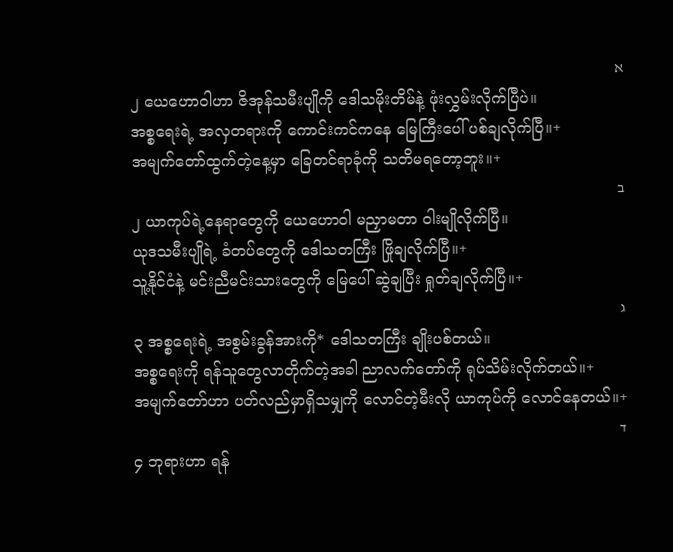א
၂ ယေဟောဝါဟာ ဇိအုန်သမီးပျိုကို ဒေါသမိုးတိမ်နဲ့ ဖုံးလွှမ်းလိုက်ပြီပဲ။
အစ္စရေးရဲ့ အလှတရားကို ကောင်းကင်ကနေ မြေကြီးပေါ် ပစ်ချလိုက်ပြီ။+
အမျက်တော်ထွက်တဲ့နေ့မှာ ခြေတင်ရာခုံကို သတိမရတော့ဘူး။+
ב
၂ ယာကုပ်ရဲ့နေရာတွေကို ယေဟောဝါ မညှာမတာ ဝါးမျိုလိုက်ပြီ။
ယုဒသမီးပျိုရဲ့ ခံတပ်တွေကို ဒေါသတကြီး ဖြိုချလိုက်ပြီ။+
သူ့နိုင်ငံနဲ့ မင်းညီမင်းသားတွေကို မြေပေါ် ဆွဲချပြီး ရှုတ်ချလိုက်ပြီ။+
ג
၃ အစ္စရေးရဲ့ အစွမ်းခွန်အားကို* ဒေါသတကြီး ချိုးပစ်တယ်။
အစ္စရေးကို ရန်သူတွေလာတိုက်တဲ့အခါ ညာလက်တော်ကို ရုပ်သိမ်းလိုက်တယ်။+
အမျက်တော်ဟာ ပတ်လည်မှာရှိသမျှကို လောင်တဲ့မီးလို ယာကုပ်ကို လောင်နေတယ်။+
ד
၄ ဘုရားဟာ ရန်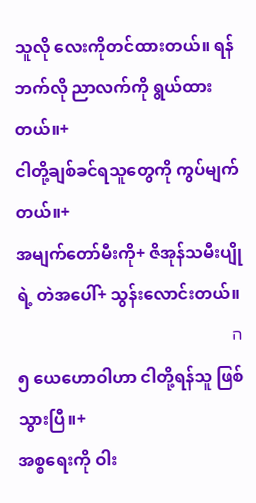သူလို လေးကိုတင်ထားတယ်။ ရန်ဘက်လို ညာလက်ကို ရွယ်ထားတယ်။+
ငါတို့ချစ်ခင်ရသူတွေကို ကွပ်မျက်တယ်။+
အမျက်တော်မီးကို+ ဇိအုန်သမီးပျိုရဲ့ တဲအပေါ်+ သွန်းလောင်းတယ်။
ה
၅ ယေဟောဝါဟာ ငါတို့ရန်သူ ဖြစ်သွားပြီ။+
အစ္စရေးကို ဝါး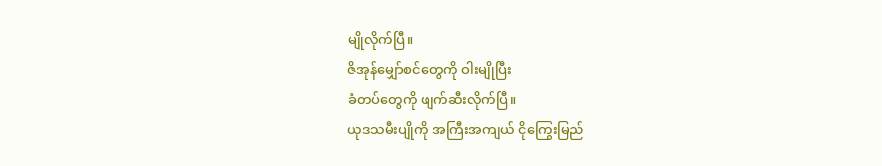မျိုလိုက်ပြီ။
ဇိအုန်မျှော်စင်တွေကို ဝါးမျိုပြီး
ခံတပ်တွေကို ဖျက်ဆီးလိုက်ပြီ။
ယုဒသမီးပျိုကို အကြီးအကျယ် ငိုကြွေးမြည်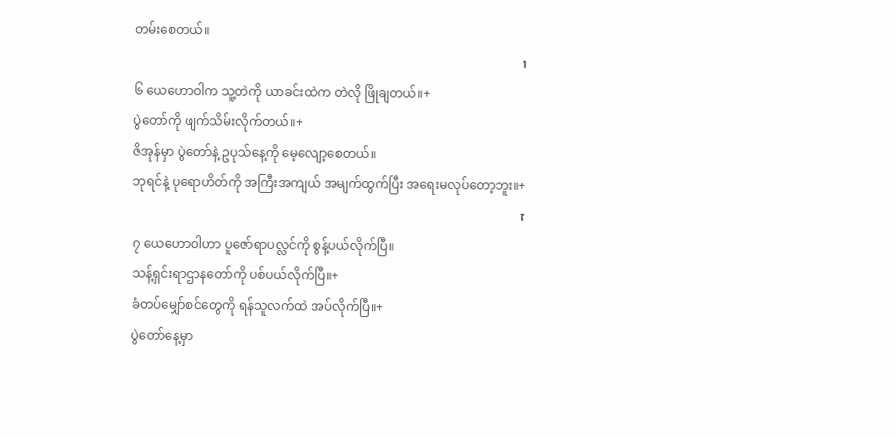တမ်းစေတယ်။
ו
၆ ယေဟောဝါက သူ့တဲကို ယာခင်းထဲက တဲလို ဖြိုချတယ်။+
ပွဲတော်ကို ဖျက်သိမ်းလိုက်တယ်။+
ဇိအုန်မှာ ပွဲတော်နဲ့ ဥပုသ်နေ့ကို မေ့လျော့စေတယ်။
ဘုရင်နဲ့ ပုရောဟိတ်ကို အကြီးအကျယ် အမျက်ထွက်ပြီး အရေးမလုပ်တော့ဘူး။+
ז
၇ ယေဟောဝါဟာ ပူဇော်ရာပလ္လင်ကို စွန့်ပယ်လိုက်ပြီ။
သန့်ရှင်းရာဌာနတော်ကို ပစ်ပယ်လိုက်ပြီ။+
ခံတပ်မျှော်စင်တွေကို ရန်သူလက်ထဲ အပ်လိုက်ပြီ။+
ပွဲတော်နေ့မှာ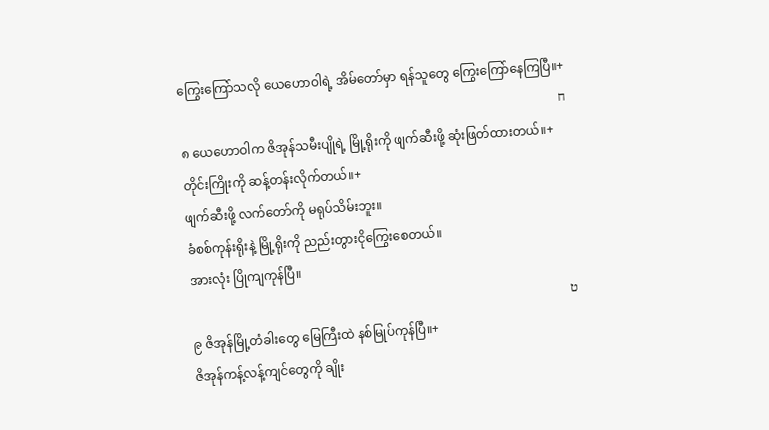ကြွေးကြော်သလို ယေဟောဝါရဲ့ အိမ်တော်မှာ ရန်သူတွေ ကြွေးကြော်နေကြပြီ။+
ח
၈ ယေဟောဝါက ဇိအုန်သမီးပျိုရဲ့ မြို့ရိုးကို ဖျက်ဆီးဖို့ ဆုံးဖြတ်ထားတယ်။+
တိုင်းကြိုးကို ဆန့်တန်းလိုက်တယ်။+
ဖျက်ဆီးဖို့ လက်တော်ကို မရုပ်သိမ်းဘူး။
ခံစစ်ကုန်းရိုးနဲ့ မြို့ရိုးကို ညည်းတွားငိုကြွေးစေတယ်။
အားလုံး ပြိုကျကုန်ပြီ။
ט
၉ ဇိအုန်မြို့တံခါးတွေ မြေကြီးထဲ နစ်မြုပ်ကုန်ပြီ။+
ဇိအုန်ကန့်လန့်ကျင်တွေကို ချိုး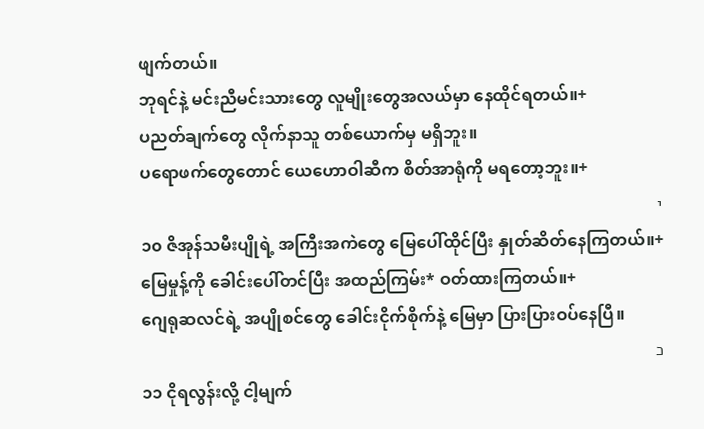ဖျက်တယ်။
ဘုရင်နဲ့ မင်းညီမင်းသားတွေ လူမျိုးတွေအလယ်မှာ နေထိုင်ရတယ်။+
ပညတ်ချက်တွေ လိုက်နာသူ တစ်ယောက်မှ မရှိဘူး။
ပရောဖက်တွေတောင် ယေဟောဝါဆီက စိတ်အာရုံကို မရတော့ဘူး။+
י
၁၀ ဇိအုန်သမီးပျိုရဲ့ အကြီးအကဲတွေ မြေပေါ်ထိုင်ပြီး နှုတ်ဆိတ်နေကြတယ်။+
မြေမှုန့်ကို ခေါင်းပေါ်တင်ပြီး အထည်ကြမ်း* ဝတ်ထားကြတယ်။+
ဂျေရုဆလင်ရဲ့ အပျိုစင်တွေ ခေါင်းငိုက်စိုက်နဲ့ မြေမှာ ပြားပြားဝပ်နေပြီ။
כ
၁၁ ငိုရလွန်းလို့ ငါ့မျက်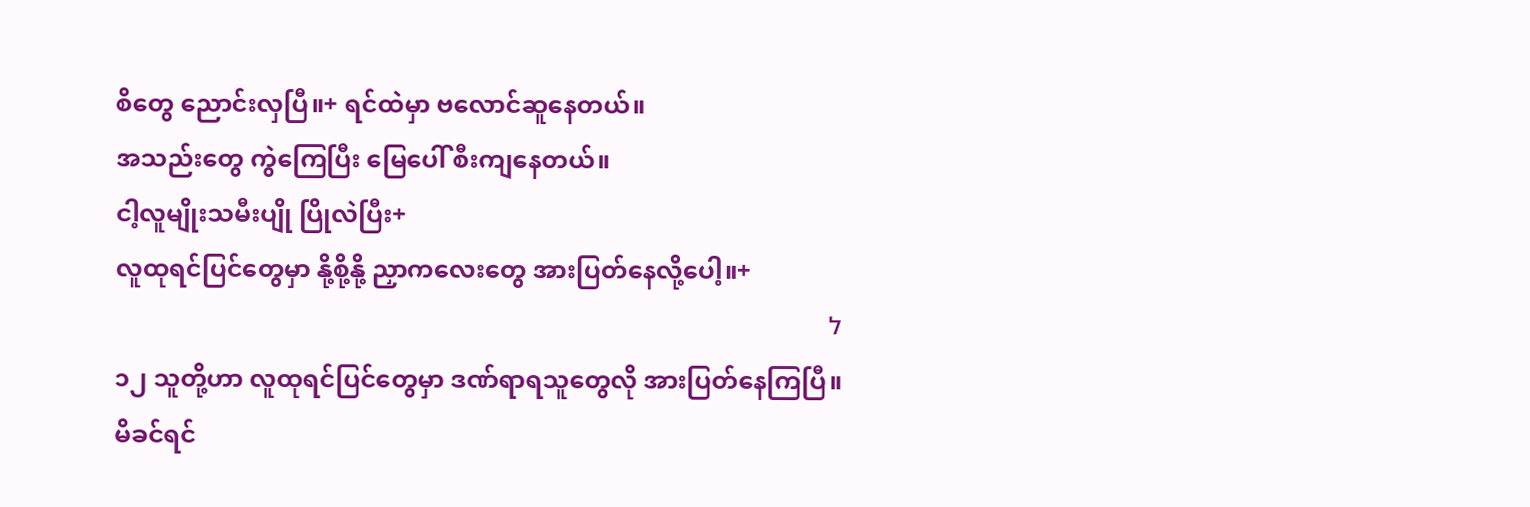စိတွေ ညောင်းလှပြီ။+ ရင်ထဲမှာ ဗလောင်ဆူနေတယ်။
အသည်းတွေ ကွဲကြေပြီး မြေပေါ် စီးကျနေတယ်။
ငါ့လူမျိုးသမီးပျို ပြိုလဲပြီး+
လူထုရင်ပြင်တွေမှာ နို့စို့နို့ ညှာကလေးတွေ အားပြတ်နေလို့ပေါ့။+
ל
၁၂ သူတို့ဟာ လူထုရင်ပြင်တွေမှာ ဒဏ်ရာရသူတွေလို အားပြတ်နေကြပြီ။
မိခင်ရင်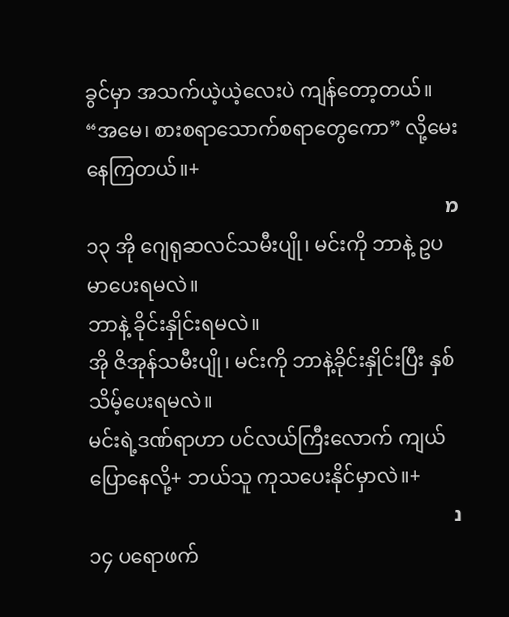ခွင်မှာ အသက်ယဲ့ယဲ့လေးပဲ ကျန်တော့တယ်။
“အမေ၊ စားစရာသောက်စရာတွေကော” လို့မေးနေကြတယ်။+
מ
၁၃ အို ဂျေရုဆလင်သမီးပျို၊ မင်းကို ဘာနဲ့ ဥပမာပေးရမလဲ။
ဘာနဲ့ ခိုင်းနှိုင်းရမလဲ။
အို ဇိအုန်သမီးပျို၊ မင်းကို ဘာနဲ့ခိုင်းနှိုင်းပြီး နှစ်သိမ့်ပေးရမလဲ။
မင်းရဲ့ဒဏ်ရာဟာ ပင်လယ်ကြီးလောက် ကျယ်ပြောနေလို့+ ဘယ်သူ ကုသပေးနိုင်မှာလဲ။+
נ
၁၄ ပရောဖက်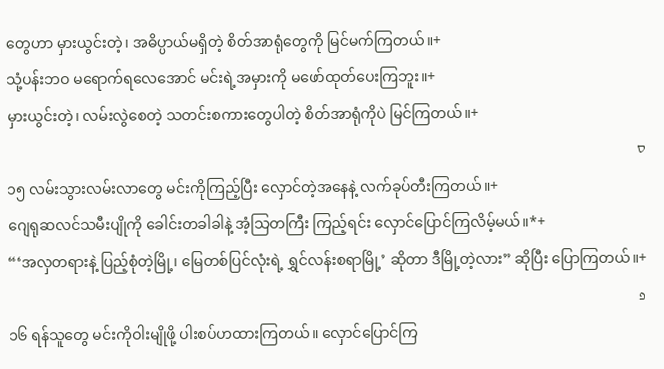တွေဟာ မှားယွင်းတဲ့၊ အဓိပ္ပာယ်မရှိတဲ့ စိတ်အာရုံတွေကို မြင်မက်ကြတယ်။+
သုံ့ပန်းဘဝ မရောက်ရလေအောင် မင်းရဲ့အမှားကို မဖော်ထုတ်ပေးကြဘူး။+
မှားယွင်းတဲ့၊ လမ်းလွဲစေတဲ့ သတင်းစကားတွေပါတဲ့ စိတ်အာရုံကိုပဲ မြင်ကြတယ်။+
ס
၁၅ လမ်းသွားလမ်းလာတွေ မင်းကိုကြည့်ပြီး လှောင်တဲ့အနေနဲ့ လက်ခုပ်တီးကြတယ်။+
ဂျေရုဆလင်သမီးပျိုကို ခေါင်းတခါခါနဲ့ အံ့သြတကြီး ကြည့်ရင်း လှောင်ပြောင်ကြလိမ့်မယ်။*+
“‘အလှတရားနဲ့ ပြည့်စုံတဲ့မြို့၊ မြေတစ်ပြင်လုံးရဲ့ ရွှင်လန်းစရာမြို့’ ဆိုတာ ဒီမြို့တဲ့လား” ဆိုပြီး ပြောကြတယ်။+
פ
၁၆ ရန်သူတွေ မင်းကိုဝါးမျိုဖို့ ပါးစပ်ဟထားကြတယ်။ လှောင်ပြောင်ကြ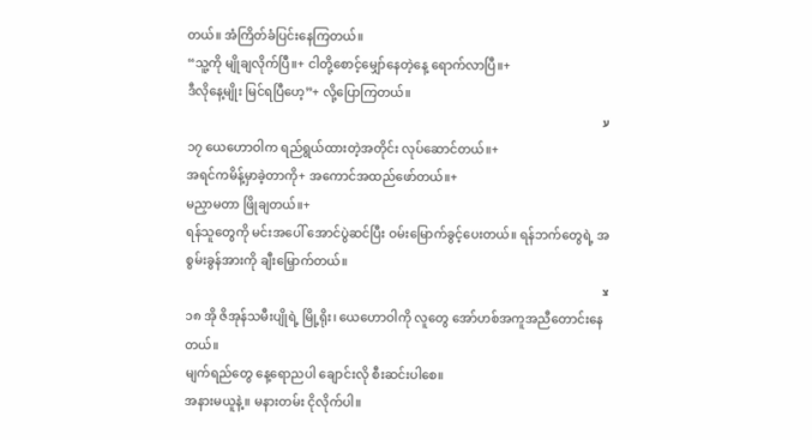တယ်။ အံကြိတ်ခံပြင်းနေကြတယ်။
“သူ့ကို မျိုချလိုက်ပြီ။+ ငါတို့စောင့်မျှော်နေတဲ့နေ့ ရောက်လာပြီ။+
ဒီလိုနေ့မျိုး မြင်ရပြီဟေ့”+ လို့ပြောကြတယ်။
ע
၁၇ ယေဟောဝါက ရည်ရွယ်ထားတဲ့အတိုင်း လုပ်ဆောင်တယ်။+
အရင်ကမိန့်မှာခဲ့တာကို+ အကောင်အထည်ဖော်တယ်။+
မညှာမတာ ဖြိုချတယ်။+
ရန်သူတွေကို မင်းအပေါ် အောင်ပွဲဆင်ပြီး ဝမ်းမြောက်ခွင့်ပေးတယ်။ ရန်ဘက်တွေရဲ့ အစွမ်းခွန်အားကို ချီးမြှောက်တယ်။
צ
၁၈ အို ဇိအုန်သမီးပျိုရဲ့ မြို့ရိုး၊ ယေဟောဝါကို လူတွေ အော်ဟစ်အကူအညီတောင်းနေတယ်။
မျက်ရည်တွေ နေ့ရောညပါ ချောင်းလို စီးဆင်းပါစေ။
အနားမယူနဲ့။ မနားတမ်း ငိုလိုက်ပါ။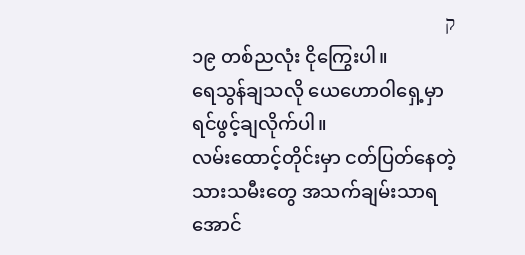ק
၁၉ တစ်ညလုံး ငိုကြွေးပါ။
ရေသွန်ချသလို ယေဟောဝါရှေ့မှာ ရင်ဖွင့်ချလိုက်ပါ။
လမ်းထောင့်တိုင်းမှာ ငတ်ပြတ်နေတဲ့ သားသမီးတွေ အသက်ချမ်းသာရအောင်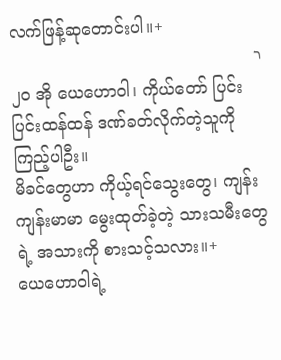လက်ဖြန့်ဆုတောင်းပါ။+
ר
၂၀ အို ယေဟောဝါ၊ ကိုယ်တော် ပြင်းပြင်းထန်ထန် ဒဏ်ခတ်လိုက်တဲ့သူကို ကြည့်ပါဦး။
မိခင်တွေဟာ ကိုယ့်ရင်သွေးတွေ၊ ကျန်းကျန်းမာမာ မွေးထုတ်ခဲ့တဲ့ သားသမီးတွေရဲ့ အသားကို စားသင့်သလား။+
ယေဟောဝါရဲ့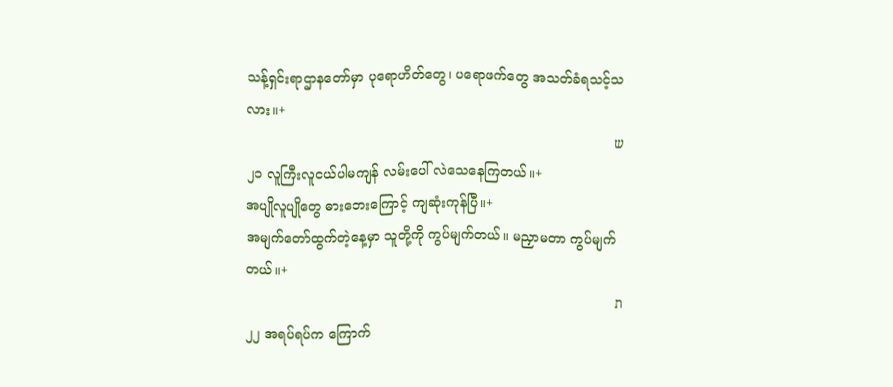သန့်ရှင်းရာဌာနတော်မှာ ပုရောဟိတ်တွေ၊ ပရောဖက်တွေ အသတ်ခံရသင့်သလား။+
ש
၂၁ လူကြီးလူငယ်ပါမကျန် လမ်းပေါ် လဲသေနေကြတယ်။+
အပျိုလူပျိုတွေ ဓားဘေးကြောင့် ကျဆုံးကုန်ပြီ။+
အမျက်တော်ထွက်တဲ့နေ့မှာ သူတို့ကို ကွပ်မျက်တယ်။ မညှာမတာ ကွပ်မျက်တယ်။+
ת
၂၂ အရပ်ရပ်က ကြောက်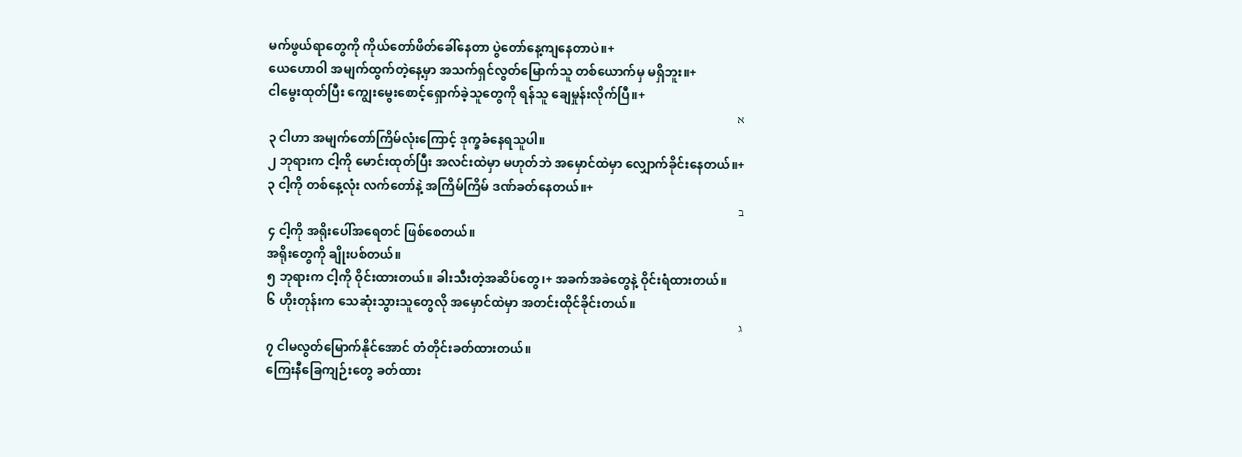မက်ဖွယ်ရာတွေကို ကိုယ်တော်ဖိတ်ခေါ်နေတာ ပွဲတော်နေ့ကျနေတာပဲ။+
ယေဟောဝါ အမျက်ထွက်တဲ့နေ့မှာ အသက်ရှင်လွတ်မြောက်သူ တစ်ယောက်မှ မရှိဘူး။+
ငါမွေးထုတ်ပြီး ကျွေးမွေးစောင့်ရှောက်ခဲ့သူတွေကို ရန်သူ ချေမှုန်းလိုက်ပြီ။+
א
၃ ငါဟာ အမျက်တော်ကြိမ်လုံးကြောင့် ဒုက္ခခံနေရသူပါ။
၂ ဘုရားက ငါ့ကို မောင်းထုတ်ပြီး အလင်းထဲမှာ မဟုတ်ဘဲ အမှောင်ထဲမှာ လျှောက်ခိုင်းနေတယ်။+
၃ ငါ့ကို တစ်နေ့လုံး လက်တော်နဲ့ အကြိမ်ကြိမ် ဒဏ်ခတ်နေတယ်။+
ב
၄ ငါ့ကို အရိုးပေါ်အရေတင် ဖြစ်စေတယ်။
အရိုးတွေကို ချိုးပစ်တယ်။
၅ ဘုရားက ငါ့ကို ဝိုင်းထားတယ်။ ခါးသီးတဲ့အဆိပ်တွေ၊+ အခက်အခဲတွေနဲ့ ဝိုင်းရံထားတယ်။
၆ ဟိုးတုန်းက သေဆုံးသွားသူတွေလို အမှောင်ထဲမှာ အတင်းထိုင်ခိုင်းတယ်။
ג
၇ ငါမလွတ်မြောက်နိုင်အောင် တံတိုင်းခတ်ထားတယ်။
ကြေးနီခြေကျဉ်းတွေ ခတ်ထား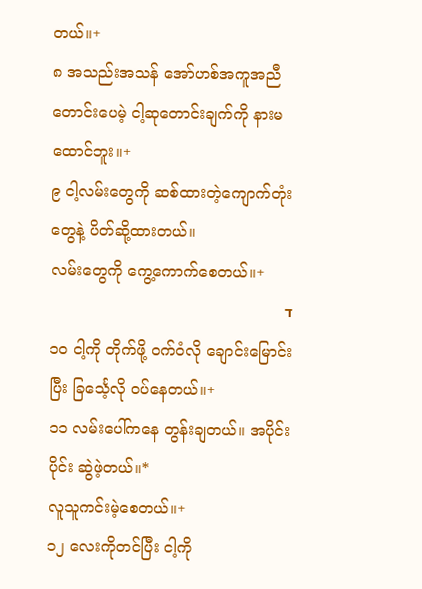တယ်။+
၈ အသည်းအသန် အော်ဟစ်အကူအညီတောင်းပေမဲ့ ငါ့ဆုတောင်းချက်ကို နားမထောင်ဘူး။+
၉ ငါ့လမ်းတွေကို ဆစ်ထားတဲ့ကျောက်တုံးတွေနဲ့ ပိတ်ဆို့ထားတယ်။
လမ်းတွေကို ကွေ့ကောက်စေတယ်။+
ד
၁၀ ငါ့ကို တိုက်ဖို့ ဝက်ဝံလို ချောင်းမြောင်းပြီး ခြင်္သေ့လို ဝပ်နေတယ်။+
၁၁ လမ်းပေါ်ကနေ တွန်းချတယ်။ အပိုင်းပိုင်း ဆွဲဖဲ့တယ်။*
လူသူကင်းမဲ့စေတယ်။+
၁၂ လေးကိုတင်ပြီး ငါ့ကို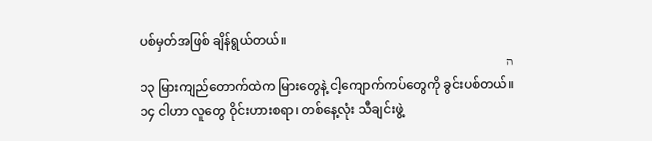ပစ်မှတ်အဖြစ် ချိန်ရွယ်တယ်။
ה
၁၃ မြားကျည်တောက်ထဲက မြားတွေနဲ့ ငါ့ကျောက်ကပ်တွေကို ခွင်းပစ်တယ်။
၁၄ ငါဟာ လူတွေ ဝိုင်းဟားစရာ၊ တစ်နေ့လုံး သီချင်းဖွဲ့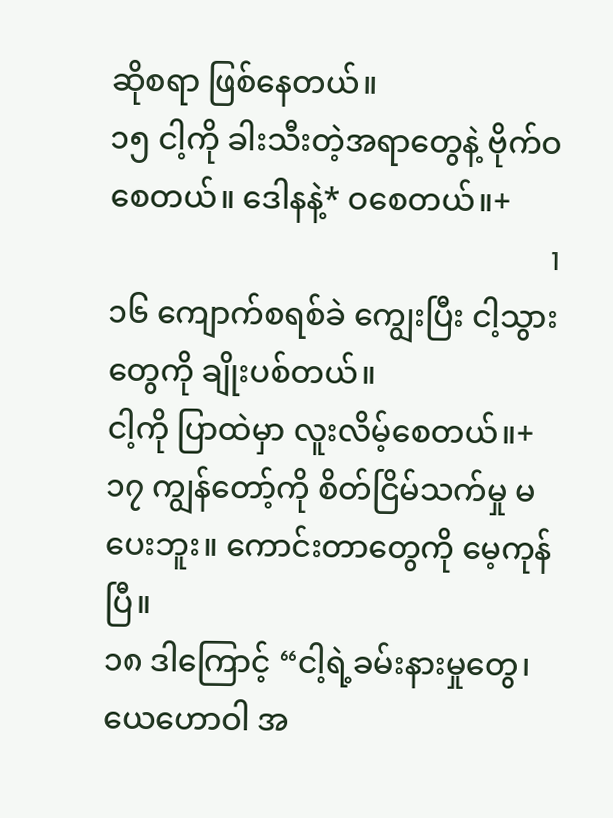ဆိုစရာ ဖြစ်နေတယ်။
၁၅ ငါ့ကို ခါးသီးတဲ့အရာတွေနဲ့ ဗိုက်ဝစေတယ်။ ဒေါနနဲ့* ဝစေတယ်။+
ו
၁၆ ကျောက်စရစ်ခဲ ကျွေးပြီး ငါ့သွားတွေကို ချိုးပစ်တယ်။
ငါ့ကို ပြာထဲမှာ လူးလိမ့်စေတယ်။+
၁၇ ကျွန်တော့်ကို စိတ်ငြိမ်သက်မှု မပေးဘူး။ ကောင်းတာတွေကို မေ့ကုန်ပြီ။
၁၈ ဒါကြောင့် “ငါ့ရဲ့ခမ်းနားမှုတွေ၊ ယေဟောဝါ အ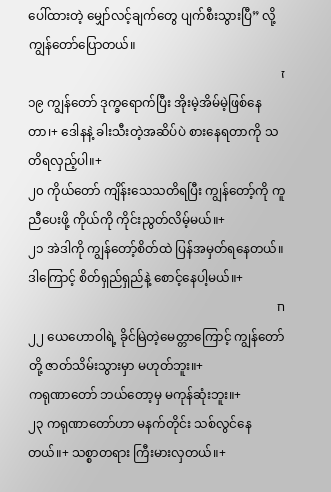ပေါ်ထားတဲ့ မျှော်လင့်ချက်တွေ ပျက်စီးသွားပြီ” လို့ ကျွန်တော်ပြောတယ်။
ז
၁၉ ကျွန်တော် ဒုက္ခရောက်ပြီး အိုးမဲ့အိမ်မဲ့ဖြစ်နေတာ၊+ ဒေါနနဲ့ ခါးသီးတဲ့အဆိပ်ပဲ စားနေရတာကို သတိရလှည့်ပါ။+
၂၀ ကိုယ်တော် ကျိန်းသေသတိရပြီး ကျွန်တော့်ကို ကူညီပေးဖို့ ကိုယ်ကို ကိုင်းညွတ်လိမ့်မယ်။+
၂၁ အဲဒါကို ကျွန်တော့်စိတ်ထဲ ပြန်အမှတ်ရနေတယ်။ ဒါကြောင့် စိတ်ရှည်ရှည်နဲ့ စောင့်နေပါ့မယ်။+
ח
၂၂ ယေဟောဝါရဲ့ ခိုင်မြဲတဲ့မေတ္တာကြောင့် ကျွန်တော်တို့ ဇာတ်သိမ်းသွားမှာ မဟုတ်ဘူး။+
ကရုဏာတော် ဘယ်တော့မှ မကုန်ဆုံးဘူး။+
၂၃ ကရုဏာတော်ဟာ မနက်တိုင်း သစ်လွင်နေတယ်။+ သစ္စာတရား ကြီးမားလှတယ်။+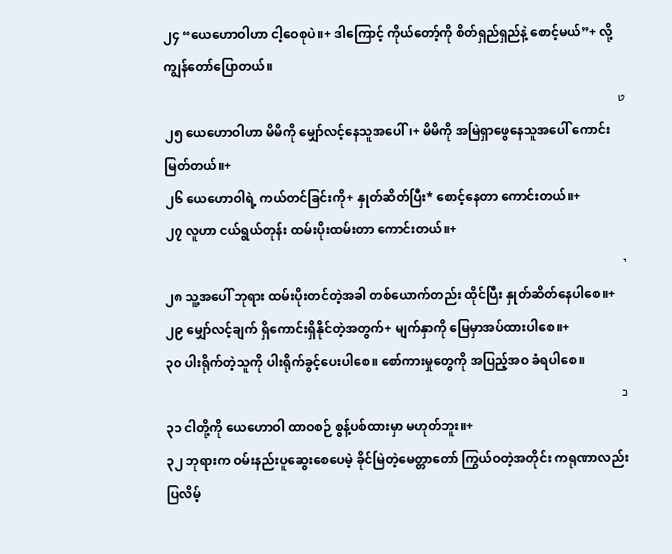၂၄ “ယေဟောဝါဟာ ငါ့ဝေစုပဲ။+ ဒါကြောင့် ကိုယ်တော့်ကို စိတ်ရှည်ရှည်နဲ့ စောင့်မယ်”+ လို့ ကျွန်တော်ပြောတယ်။
ט
၂၅ ယေဟောဝါဟာ မိမိကို မျှော်လင့်နေသူအပေါ်၊+ မိမိကို အမြဲရှာဖွေနေသူအပေါ် ကောင်းမြတ်တယ်။+
၂၆ ယေဟောဝါရဲ့ ကယ်တင်ခြင်းကို+ နှုတ်ဆိတ်ပြီး* စောင့်နေတာ ကောင်းတယ်။+
၂၇ လူဟာ ငယ်ရွယ်တုန်း ထမ်းပိုးထမ်းတာ ကောင်းတယ်။+
י
၂၈ သူ့အပေါ် ဘုရား ထမ်းပိုးတင်တဲ့အခါ တစ်ယောက်တည်း ထိုင်ပြီး နှုတ်ဆိတ်နေပါစေ။+
၂၉ မျှော်လင့်ချက် ရှိကောင်းရှိနိုင်တဲ့အတွက်+ မျက်နှာကို မြေမှာအပ်ထားပါစေ။+
၃၀ ပါးရိုက်တဲ့သူကို ပါးရိုက်ခွင့်ပေးပါစေ။ စော်ကားမှုတွေကို အပြည့်အဝ ခံရပါစေ။
כ
၃၁ ငါတို့ကို ယေဟောဝါ ထာဝစဉ် စွန့်ပစ်ထားမှာ မဟုတ်ဘူး။+
၃၂ ဘုရားက ဝမ်းနည်းပူဆွေးစေပေမဲ့ ခိုင်မြဲတဲ့မေတ္တာတော် ကြွယ်ဝတဲ့အတိုင်း ကရုဏာလည်း ပြလိမ့်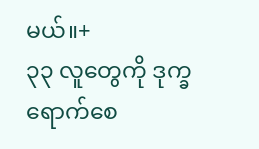မယ်။+
၃၃ လူတွေကို ဒုက္ခရောက်စေ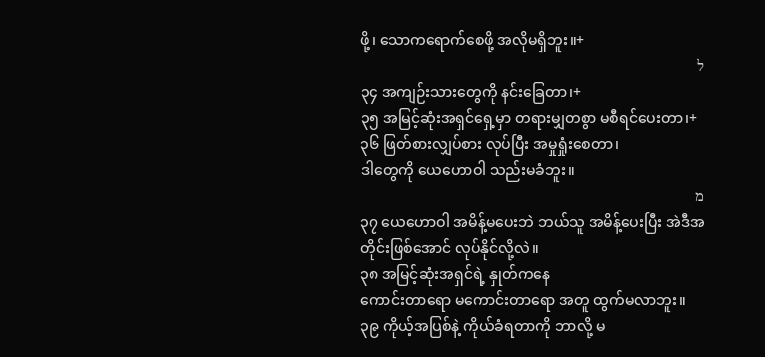ဖို့၊ သောကရောက်စေဖို့ အလိုမရှိဘူး။+
ל
၃၄ အကျဉ်းသားတွေကို နင်းခြေတာ၊+
၃၅ အမြင့်ဆုံးအရှင်ရှေ့မှာ တရားမျှတစွာ မစီရင်ပေးတာ၊+
၃၆ ဖြတ်စားလျှပ်စား လုပ်ပြီး အမှုရှုံးစေတာ၊
ဒါတွေကို ယေဟောဝါ သည်းမခံဘူး။
מ
၃၇ ယေဟောဝါ အမိန့်မပေးဘဲ ဘယ်သူ အမိန့်ပေးပြီး အဲဒီအတိုင်းဖြစ်အောင် လုပ်နိုင်လို့လဲ။
၃၈ အမြင့်ဆုံးအရှင်ရဲ့ နှုတ်ကနေ
ကောင်းတာရော မကောင်းတာရော အတူ ထွက်မလာဘူး။
၃၉ ကိုယ့်အပြစ်နဲ့ ကိုယ်ခံရတာကို ဘာလို့ မ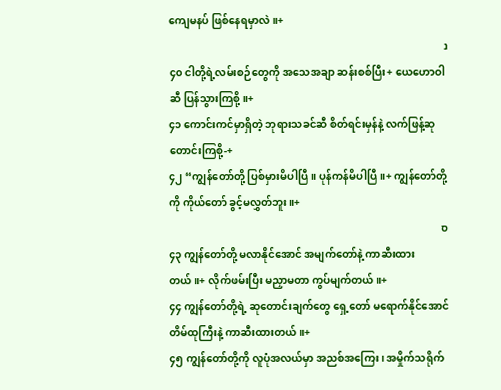ကျေမနပ် ဖြစ်နေရမှာလဲ။+
נ
၄၀ ငါတို့ရဲ့လမ်းစဉ်တွေကို အသေအချာ ဆန်းစစ်ပြီး+ ယေဟောဝါဆီ ပြန်သွားကြစို့။+
၄၁ ကောင်းကင်မှာရှိတဲ့ ဘုရားသခင်ဆီ စိတ်ရင်းမှန်နဲ့ လက်ဖြန့်ဆုတောင်းကြစို့-+
၄၂ “ကျွန်တော်တို့ ပြစ်မှားမိပါပြီ။ ပုန်ကန်မိပါပြီ။+ ကျွန်တော်တို့ကို ကိုယ်တော် ခွင့်မလွှတ်ဘူး။+
ס
၄၃ ကျွန်တော်တို့ မလာနိုင်အောင် အမျက်တော်နဲ့ ကာဆီးထားတယ်။+ လိုက်ဖမ်းပြီး မညှာမတာ ကွပ်မျက်တယ်။+
၄၄ ကျွန်တော်တို့ရဲ့ ဆုတောင်းချက်တွေ ရှေ့တော် မရောက်နိုင်အောင် တိမ်ထုကြီးနဲ့ ကာဆီးထားတယ်။+
၄၅ ကျွန်တော်တို့ကို လူပုံအလယ်မှာ အညစ်အကြေး၊ အမှိုက်သရိုက်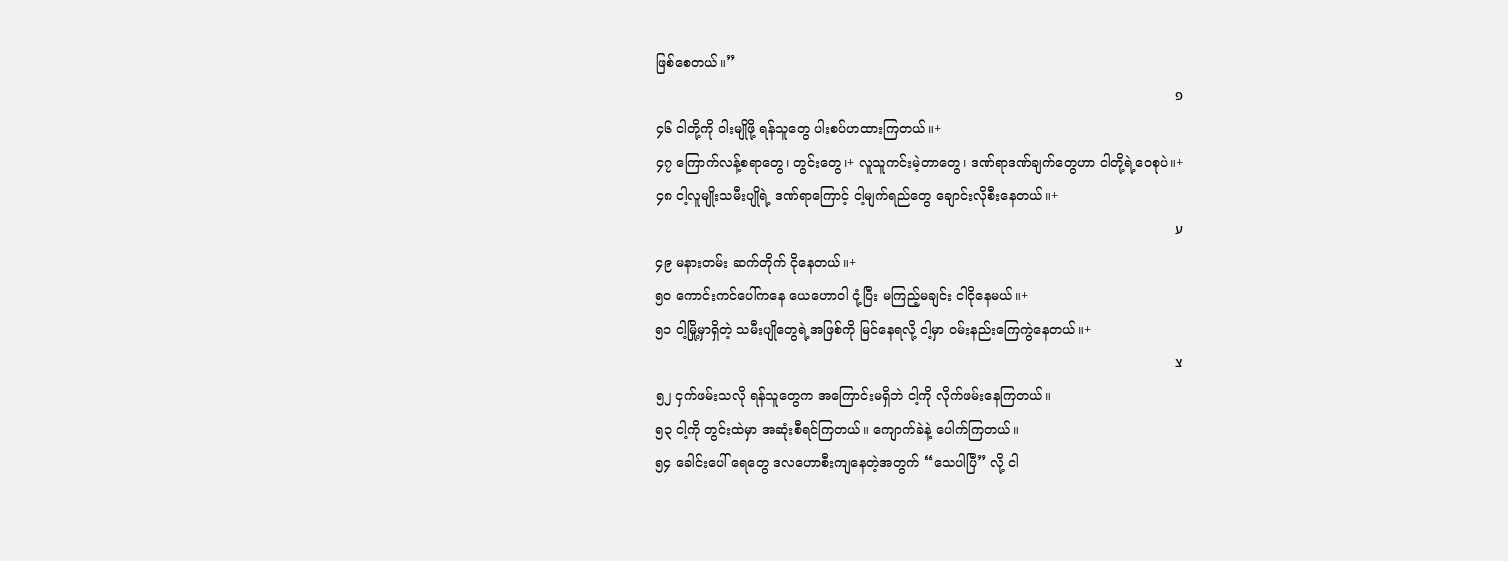ဖြစ်စေတယ်။”
פ
၄၆ ငါတို့ကို ဝါးမျိုဖို့ ရန်သူတွေ ပါးစပ်ဟထားကြတယ်။+
၄၇ ကြောက်လန့်စရာတွေ၊ တွင်းတွေ၊+ လူသူကင်းမဲ့တာတွေ၊ ဒဏ်ရာဒဏ်ချက်တွေဟာ ငါတို့ရဲ့ဝေစုပဲ။+
၄၈ ငါ့လူမျိုးသမီးပျိုရဲ့ ဒဏ်ရာကြောင့် ငါ့မျက်ရည်တွေ ချောင်းလိုစီးနေတယ်။+
ע
၄၉ မနားတမ်း ဆက်တိုက် ငိုနေတယ်။+
၅၀ ကောင်းကင်ပေါ်ကနေ ယေဟောဝါ ငုံ့ပြီး မကြည့်မချင်း ငါငိုနေမယ်။+
၅၁ ငါ့မြို့မှာရှိတဲ့ သမီးပျိုတွေရဲ့အဖြစ်ကို မြင်နေရလို့ ငါ့မှာ ဝမ်းနည်းကြေကွဲနေတယ်။+
צ
၅၂ ငှက်ဖမ်းသလို ရန်သူတွေက အကြောင်းမရှိဘဲ ငါ့ကို လိုက်ဖမ်းနေကြတယ်။
၅၃ ငါ့ကို တွင်းထဲမှာ အဆုံးစီရင်ကြတယ်။ ကျောက်ခဲနဲ့ ပေါက်ကြတယ်။
၅၄ ခေါင်းပေါ် ရေတွေ ဒလဟောစီးကျနေတဲ့အတွက် “သေပါပြီ” လို့ ငါ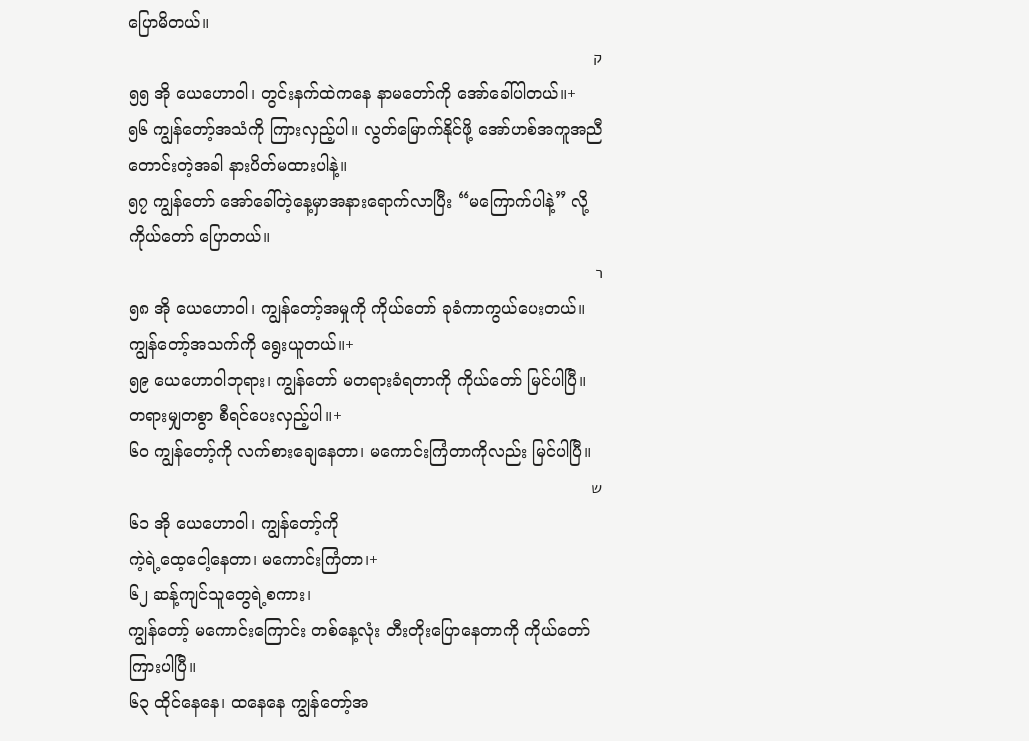ပြောမိတယ်။
ק
၅၅ အို ယေဟောဝါ၊ တွင်းနက်ထဲကနေ နာမတော်ကို အော်ခေါ်ပါတယ်။+
၅၆ ကျွန်တော့်အသံကို ကြားလှည့်ပါ။ လွတ်မြောက်နိုင်ဖို့ အော်ဟစ်အကူအညီတောင်းတဲ့အခါ နားပိတ်မထားပါနဲ့။
၅၇ ကျွန်တော် အော်ခေါ်တဲ့နေ့မှာအနားရောက်လာပြီး “မကြောက်ပါနဲ့” လို့ ကိုယ်တော် ပြောတယ်။
ר
၅၈ အို ယေဟောဝါ၊ ကျွန်တော့်အမှုကို ကိုယ်တော် ခုခံကာကွယ်ပေးတယ်။ ကျွန်တော့်အသက်ကို ရွေးယူတယ်။+
၅၉ ယေဟောဝါဘုရား၊ ကျွန်တော် မတရားခံရတာကို ကိုယ်တော် မြင်ပါပြီ။ တရားမျှတစွာ စီရင်ပေးလှည့်ပါ။+
၆၀ ကျွန်တော့်ကို လက်စားချေနေတာ၊ မကောင်းကြံတာကိုလည်း မြင်ပါပြီ။
ש
၆၁ အို ယေဟောဝါ၊ ကျွန်တော့်ကို
ကဲ့ရဲ့ထေ့ငေါ့နေတာ၊ မကောင်းကြံတာ၊+
၆၂ ဆန့်ကျင်သူတွေရဲ့စကား၊
ကျွန်တော့် မကောင်းကြောင်း တစ်နေ့လုံး တီးတိုးပြောနေတာကို ကိုယ်တော်ကြားပါပြီ။
၆၃ ထိုင်နေနေ၊ ထနေနေ ကျွန်တော့်အ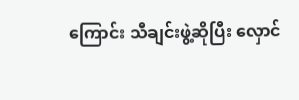ကြောင်း သီချင်းဖွဲ့ဆိုပြီး လှောင်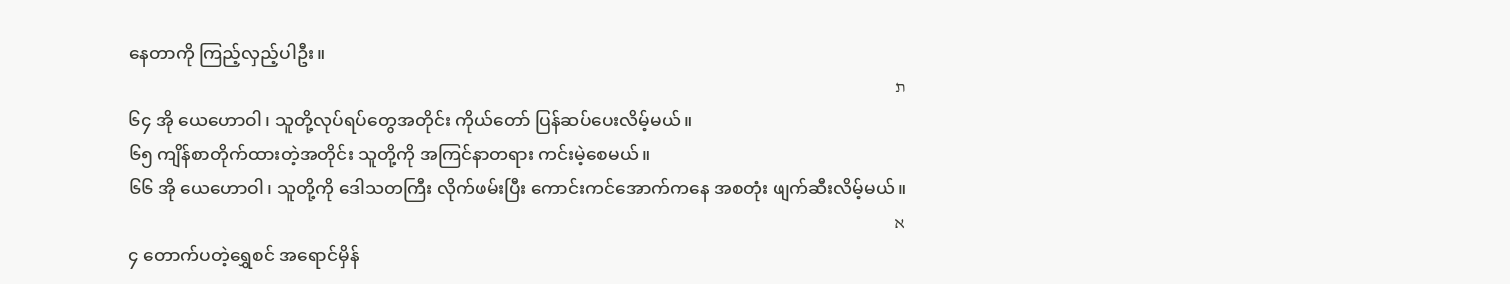နေတာကို ကြည့်လှည့်ပါဦး။
ת
၆၄ အို ယေဟောဝါ၊ သူတို့လုပ်ရပ်တွေအတိုင်း ကိုယ်တော် ပြန်ဆပ်ပေးလိမ့်မယ်။
၆၅ ကျိန်စာတိုက်ထားတဲ့အတိုင်း သူတို့ကို အကြင်နာတရား ကင်းမဲ့စေမယ်။
၆၆ အို ယေဟောဝါ၊ သူတို့ကို ဒေါသတကြီး လိုက်ဖမ်းပြီး ကောင်းကင်အောက်ကနေ အစတုံး ဖျက်ဆီးလိမ့်မယ်။
א
၄ တောက်ပတဲ့ရွှေစင် အရောင်မှိန်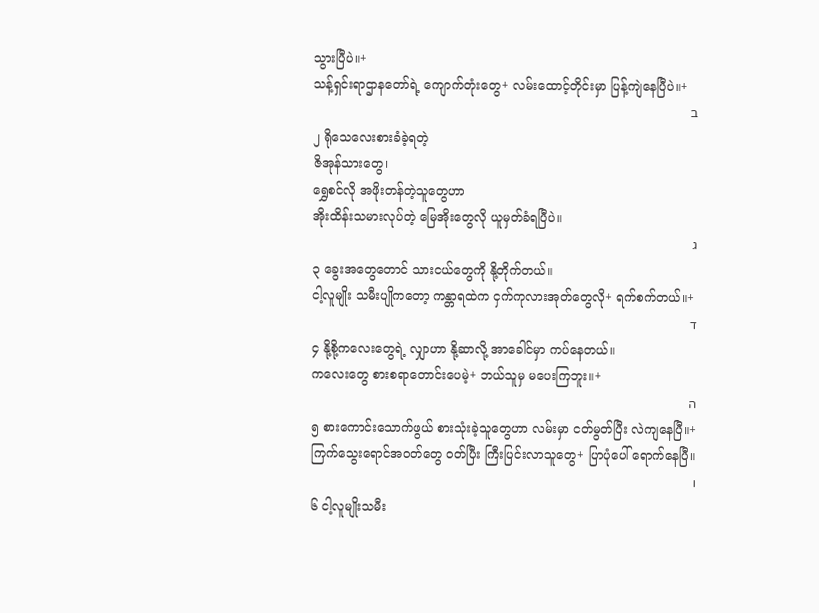သွားပြီပဲ။+
သန့်ရှင်းရာဌာနတော်ရဲ့ ကျောက်တုံးတွေ+ လမ်းထောင့်တိုင်းမှာ ပြန့်ကျဲနေပြီပဲ။+
ב
၂ ရိုသေလေးစားခံခဲ့ရတဲ့
ဇိအုန်သားတွေ၊
ရွှေစင်လို အဖိုးတန်တဲ့သူတွေဟာ
အိုးထိန်းသမားလုပ်တဲ့ မြေအိုးတွေလို ယူမှတ်ခံရပြီပဲ။
ג
၃ ခွေးအတွေတောင် သားငယ်တွေကို နို့တိုက်တယ်။
ငါ့လူမျိုး သမီးပျိုကတော့ ကန္တာရထဲက ငှက်ကုလားအုတ်တွေလို+ ရက်စက်တယ်။+
ד
၄ နို့စို့ကလေးတွေရဲ့ လျှာဟာ နို့ဆာလို့ အာခေါင်မှာ ကပ်နေတယ်။
ကလေးတွေ စားစရာတောင်းပေမဲ့+ ဘယ်သူမှ မပေးကြဘူး။+
ה
၅ စားကောင်းသောက်ဖွယ် စားသုံးခဲ့သူတွေဟာ လမ်းမှာ ငတ်မွတ်ပြီး လဲကျနေပြီ။+
ကြက်သွေးရောင်အဝတ်တွေ ဝတ်ပြီး ကြီးပြင်းလာသူတွေ+ ပြာပုံပေါ် ရောက်နေပြီ။
ו
၆ ငါ့လူမျိုးသမီး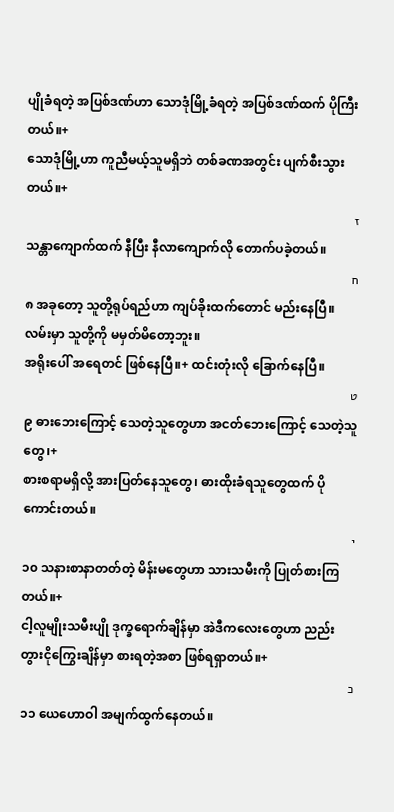ပျိုခံရတဲ့ အပြစ်ဒဏ်ဟာ သောဒုံမြို့ခံရတဲ့ အပြစ်ဒဏ်ထက် ပိုကြီးတယ်။+
သောဒုံမြို့ဟာ ကူညီမယ့်သူမရှိဘဲ တစ်ခဏအတွင်း ပျက်စီးသွားတယ်။+
ז
သန္တာကျောက်ထက် နီပြီး နီလာကျောက်လို တောက်ပခဲ့တယ်။
ח
၈ အခုတော့ သူတို့ရုပ်ရည်ဟာ ကျပ်ခိုးထက်တောင် မည်းနေပြီ။
လမ်းမှာ သူတို့ကို မမှတ်မိတော့ဘူး။
အရိုးပေါ် အရေတင် ဖြစ်နေပြီ။+ ထင်းတုံးလို ခြောက်နေပြီ။
ט
၉ ဓားဘေးကြောင့် သေတဲ့သူတွေဟာ အငတ်ဘေးကြောင့် သေတဲ့သူတွေ၊+
စားစရာမရှိလို့ အားပြတ်နေသူတွေ၊ ဓားထိုးခံရသူတွေထက် ပိုကောင်းတယ်။
י
၁၀ သနားစာနာတတ်တဲ့ မိန်းမတွေဟာ သားသမီးကို ပြုတ်စားကြတယ်။+
ငါ့လူမျိုးသမီးပျို ဒုက္ခရောက်ချိန်မှာ အဲဒီကလေးတွေဟာ ညည်းတွားငိုကြွေးချိန်မှာ စားရတဲ့အစာ ဖြစ်ရရှာတယ်။+
כ
၁၁ ယေဟောဝါ အမျက်ထွက်နေတယ်။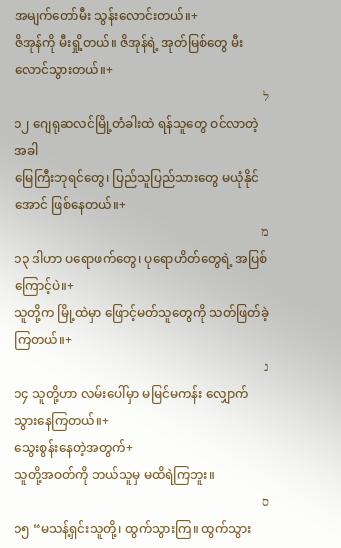အမျက်တော်မီး သွန်းလောင်းတယ်။+
ဇိအုန်ကို မီးရှို့တယ်။ ဇိအုန်ရဲ့ အုတ်မြစ်တွေ မီးလောင်သွားတယ်။+
ל
၁၂ ဂျေရုဆလင်မြို့တံခါးထဲ ရန်သူတွေ ဝင်လာတဲ့အခါ
မြေကြီးဘုရင်တွေ၊ ပြည်သူပြည်သားတွေ မယုံနိုင်အောင် ဖြစ်နေတယ်။+
מ
၁၃ ဒါဟာ ပရောဖက်တွေ၊ ပုရောဟိတ်တွေရဲ့ အပြစ်ကြောင့်ပဲ။+
သူတို့က မြို့ထဲမှာ ဖြောင့်မတ်သူတွေကို သတ်ဖြတ်ခဲ့ကြတယ်။+
נ
၁၄ သူတို့ဟာ လမ်းပေါ်မှာ မမြင်မကန်း လျှောက်သွားနေကြတယ်။+
သွေးစွန်းနေတဲ့အတွက်+
သူတို့အဝတ်ကို ဘယ်သူမှ မထိရဲကြဘူး။
ס
၁၅ “မသန့်ရှင်းသူတို့၊ ထွက်သွားကြ။ ထွက်သွား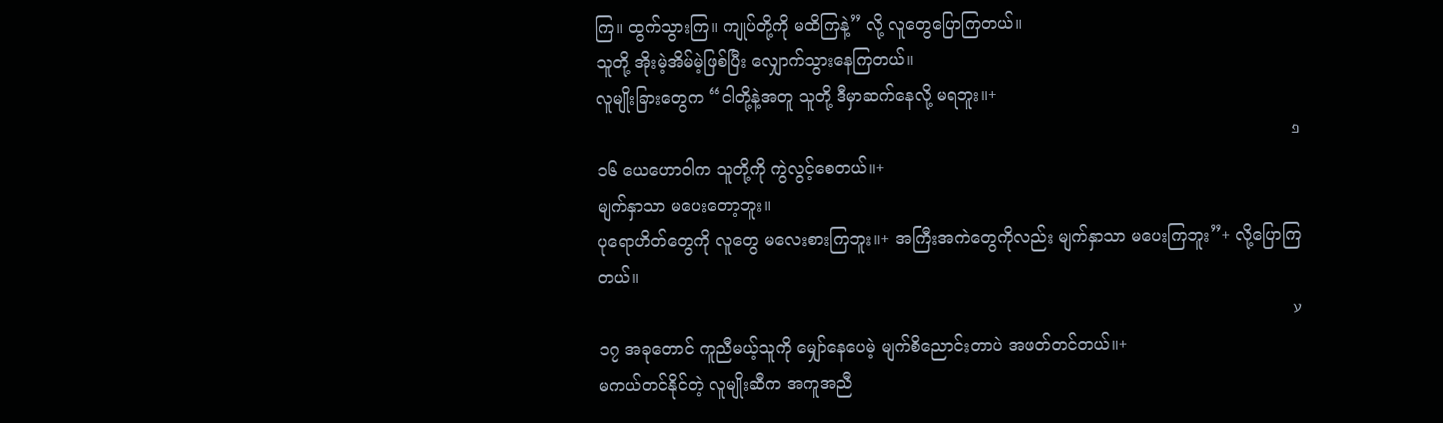ကြ။ ထွက်သွားကြ။ ကျုပ်တို့ကို မထိကြနဲ့” လို့ လူတွေပြောကြတယ်။
သူတို့ အိုးမဲ့အိမ်မဲ့ဖြစ်ပြီး လျှောက်သွားနေကြတယ်။
လူမျိုးခြားတွေက “ငါတို့နဲ့အတူ သူတို့ ဒီမှာဆက်နေလို့ မရဘူး။+
פ
၁၆ ယေဟောဝါက သူတို့ကို ကွဲလွင့်စေတယ်။+
မျက်နှာသာ မပေးတော့ဘူး။
ပုရောဟိတ်တွေကို လူတွေ မလေးစားကြဘူး။+ အကြီးအကဲတွေကိုလည်း မျက်နှာသာ မပေးကြဘူး”+ လို့ပြောကြတယ်။
ע
၁၇ အခုတောင် ကူညီမယ့်သူကို မျှော်နေပေမဲ့ မျက်စိညောင်းတာပဲ အဖတ်တင်တယ်။+
မကယ်တင်နိုင်တဲ့ လူမျိုးဆီက အကူအညီ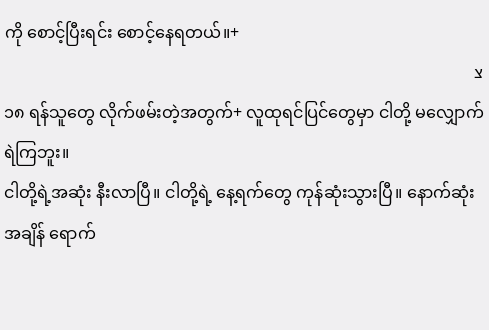ကို စောင့်ပြီးရင်း စောင့်နေရတယ်။+
צ
၁၈ ရန်သူတွေ လိုက်ဖမ်းတဲ့အတွက်+ လူထုရင်ပြင်တွေမှာ ငါတို့ မလျှောက်ရဲကြဘူး။
ငါတို့ရဲ့အဆုံး နီးလာပြီ။ ငါတို့ရဲ့ နေ့ရက်တွေ ကုန်ဆုံးသွားပြီ။ နောက်ဆုံးအချိန် ရောက်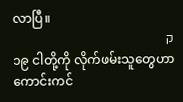လာပြီ။
ק
၁၉ ငါတို့ကို လိုက်ဖမ်းသူတွေဟာ ကောင်းကင်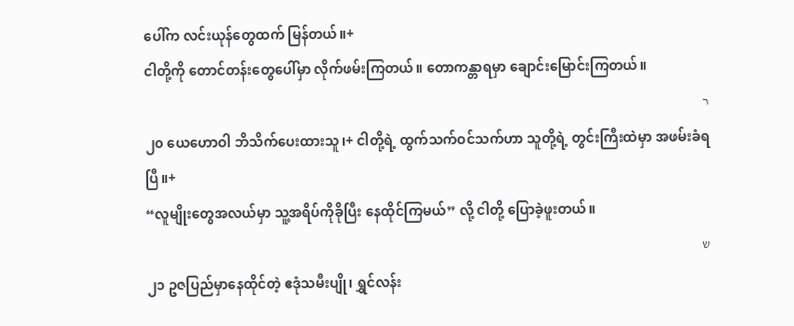ပေါ်က လင်းယုန်တွေထက် မြန်တယ်။+
ငါတို့ကို တောင်တန်းတွေပေါ်မှာ လိုက်ဖမ်းကြတယ်။ တောကန္တာရမှာ ချောင်းမြောင်းကြတယ်။
ר
၂၀ ယေဟောဝါ ဘိသိက်ပေးထားသူ၊+ ငါတို့ရဲ့ ထွက်သက်ဝင်သက်ဟာ သူတို့ရဲ့ တွင်းကြီးထဲမှာ အဖမ်းခံရပြီ။+
“လူမျိုးတွေအလယ်မှာ သူ့အရိပ်ကိုခိုပြီး နေထိုင်ကြမယ်” လို့ ငါတို့ ပြောခဲ့ဖူးတယ်။
ש
၂၁ ဥဇပြည်မှာနေထိုင်တဲ့ ဧဒုံသမီးပျို၊ ရွှင်လန်း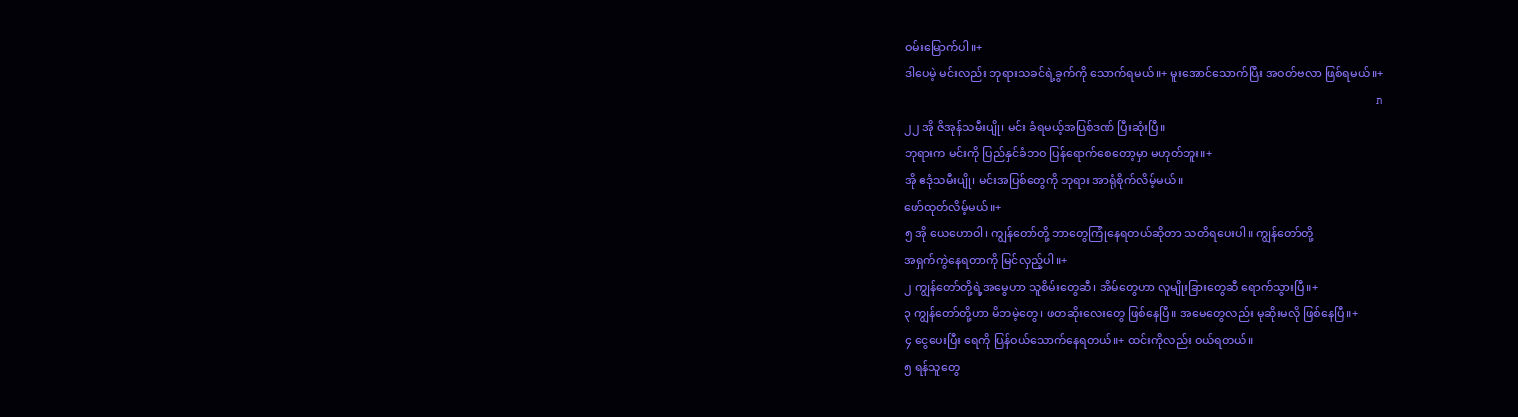ဝမ်းမြောက်ပါ။+
ဒါပေမဲ့ မင်းလည်း ဘုရားသခင်ရဲ့ခွက်ကို သောက်ရမယ်။+ မူးအောင်သောက်ပြီး အဝတ်ဗလာ ဖြစ်ရမယ်။+
ת
၂၂ အို ဇိအုန်သမီးပျို၊ မင်း ခံရမယ့်အပြစ်ဒဏ် ပြီးဆုံးပြီ။
ဘုရားက မင်းကို ပြည်နှင်ခံဘဝ ပြန်ရောက်စေတော့မှာ မဟုတ်ဘူး။+
အို ဧဒုံသမီးပျို၊ မင်းအပြစ်တွေကို ဘုရား အာရုံစိုက်လိမ့်မယ်။
ဖော်ထုတ်လိမ့်မယ်။+
၅ အို ယေဟောဝါ၊ ကျွန်တော်တို့ ဘာတွေကြုံနေရတယ်ဆိုတာ သတိရပေးပါ။ ကျွန်တော်တို့
အရှက်ကွဲနေရတာကို မြင်လှည့်ပါ။+
၂ ကျွန်တော်တို့ရဲ့အမွေဟာ သူစိမ်းတွေဆီ၊ အိမ်တွေဟာ လူမျိုးခြားတွေဆီ ရောက်သွားပြီ။+
၃ ကျွန်တော်တို့ဟာ မိဘမဲ့တွေ၊ ဖတဆိုးလေးတွေ ဖြစ်နေပြီ။ အမေတွေလည်း မုဆိုးမလို ဖြစ်နေပြီ။+
၄ ငွေပေးပြီး ရေကို ပြန်ဝယ်သောက်နေရတယ်။+ ထင်းကိုလည်း ဝယ်ရတယ်။
၅ ရန်သူတွေ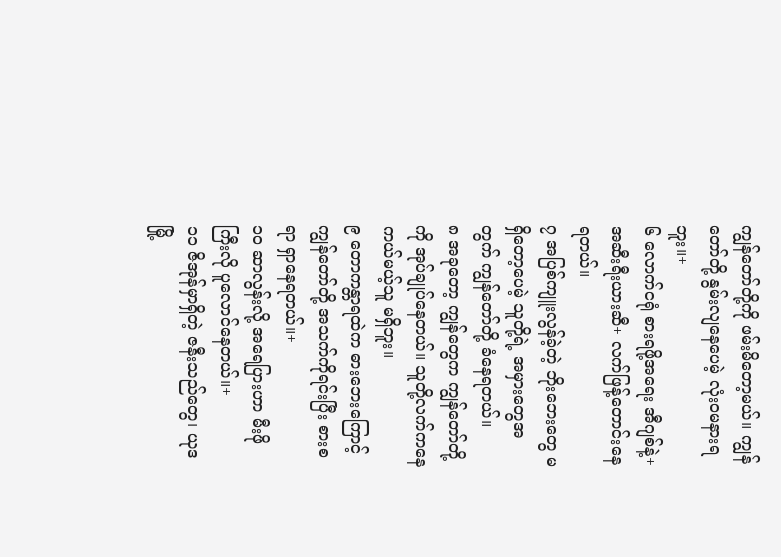ကျွန်တော်တို့ကို ဖမ်းမိတော့မယ်။ ကျွန်တော်တို့ နွမ်းလျနေပေမဲ့ လုံးဝမနားရဘူး။+
၆ လောက်ငရုံ စားရဖို့အရေး အီဂျစ်နဲ့+ အဆီးရီးယားဆီ+ လက်ဖြန့်တောင်းနေရတယ်။
၇ အပြစ်ကျူးလွန်ခဲ့တဲ့ ဘိုးဘေးတွေ မရှိတော့ပေမဲ့ သူတို့ရဲ့ အမှားတွေအတွက် ကျွန်တော်တို့ ခံနေရတယ်။
၈ အခုတော့ ကျွန်တွေက ကျွန်တော်တို့ကို အုပ်ချုပ်နေတယ်။ သူတို့လက်ကနေ ကယ်မယ့်သူ မရှိဘူး။
၉ တောကန္တာရထဲက ဓားဘေးကြောင့် ကျွန်တော်တို့ အသက်ကိုရင်းပြီး စားစရာ ရှာနေရတယ်။+
၁၀ ဆာလွန်းလို့ အရေပြားဟာ မီးဖိုကြီးလို ပူလောင်နေတယ်။+
၁၁ ဇိအုန်မှာရှိတဲ့ ဇနီးသည်တွေ၊ ယုဒမြို့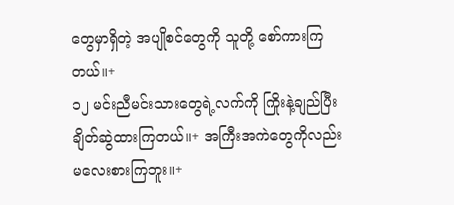တွေမှာရှိတဲ့ အပျိုစင်တွေကို သူတို့ စော်ကားကြတယ်။+
၁၂ မင်းညီမင်းသားတွေရဲ့လက်ကို ကြိုးနဲ့ချည်ပြီး ချိတ်ဆွဲထားကြတယ်။+ အကြီးအကဲတွေကိုလည်း မလေးစားကြဘူး။+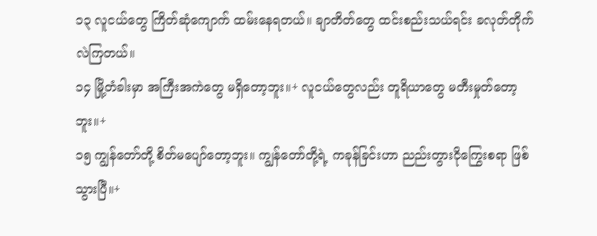၁၃ လူငယ်တွေ ကြိတ်ဆုံကျောက် ထမ်းနေရတယ်။ ချာတိတ်တွေ ထင်းစည်းသယ်ရင်း ခလုတ်တိုက်လဲကြတယ်။
၁၄ မြို့တံခါးမှာ အကြီးအကဲတွေ မရှိတော့ဘူး။+ လူငယ်တွေလည်း တူရိယာတွေ မတီးမှုတ်တော့ဘူး။+
၁၅ ကျွန်တော်တို့ စိတ်မပျော်တော့ဘူး။ ကျွန်တော်တို့ရဲ့ ကခုန်ခြင်းဟာ ညည်းတွားငိုကြွေးစရာ ဖြစ်သွားပြီ။+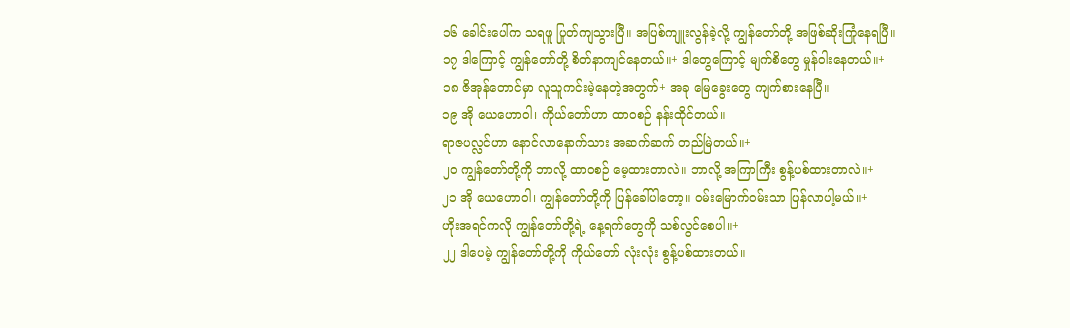၁၆ ခေါင်းပေါ်က သရဖူ ပြုတ်ကျသွားပြီ။ အပြစ်ကျူးလွန်ခဲ့လို့ ကျွန်တော်တို့ အဖြစ်ဆိုးကြုံနေရပြီ။
၁၇ ဒါကြောင့် ကျွန်တော်တို့ စိတ်နာကျင်နေတယ်။+ ဒါတွေကြောင့် မျက်စိတွေ မှုန်ဝါးနေတယ်။+
၁၈ ဇိအုန်တောင်မှာ လူသူကင်းမဲ့နေတဲ့အတွက်+ အခု မြေခွေးတွေ ကျက်စားနေပြီ။
၁၉ အို ယေဟောဝါ၊ ကိုယ်တော်ဟာ ထာဝစဉ် နန်းထိုင်တယ်။
ရာဇပလ္လင်ဟာ နောင်လာနောက်သား အဆက်ဆက် တည်မြဲတယ်။+
၂၀ ကျွန်တော်တို့ကို ဘာလို့ ထာဝစဉ် မေ့ထားတာလဲ။ ဘာလို့ အကြာကြီး စွန့်ပစ်ထားတာလဲ။+
၂၁ အို ယေဟောဝါ၊ ကျွန်တော်တို့ကို ပြန်ခေါ်ပါတော့။ ဝမ်းမြောက်ဝမ်းသာ ပြန်လာပါ့မယ်။+
ဟိုးအရင်ကလို ကျွန်တော်တို့ရဲ့ နေ့ရက်တွေကို သစ်လွင်စေပါ။+
၂၂ ဒါပေမဲ့ ကျွန်တော်တို့ကို ကိုယ်တော် လုံးလုံး စွန့်ပစ်ထားတယ်။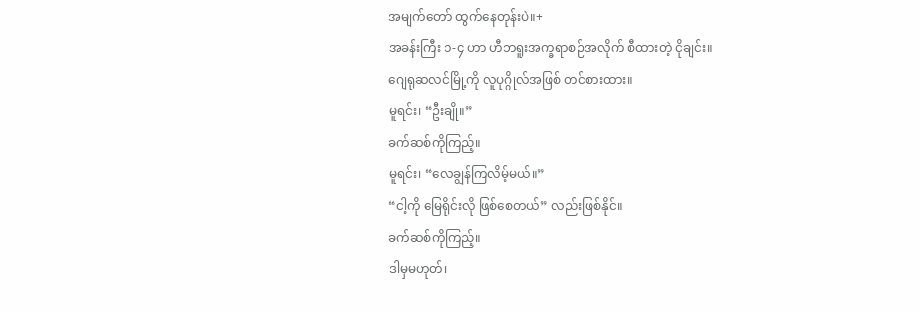အမျက်တော် ထွက်နေတုန်းပဲ။+
အခန်းကြီး ၁-၄ ဟာ ဟီဘရူးအက္ခရာစဉ်အလိုက် စီထားတဲ့ ငိုချင်း။
ဂျေရုဆလင်မြို့ကို လူပုဂ္ဂိုလ်အဖြစ် တင်စားထား။
မူရင်း၊ “ဦးချို။”
ခက်ဆစ်ကိုကြည့်။
မူရင်း၊ “လေချွန်ကြလိမ့်မယ်။”
“ငါ့ကို မြေရိုင်းလို ဖြစ်စေတယ်” လည်းဖြစ်နိုင်။
ခက်ဆစ်ကိုကြည့်။
ဒါမှမဟုတ်၊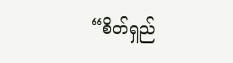“စိတ်ရှည်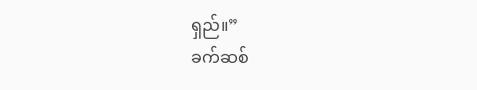ရှည်။”
ခက်ဆစ်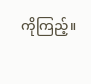ကိုကြည့်။